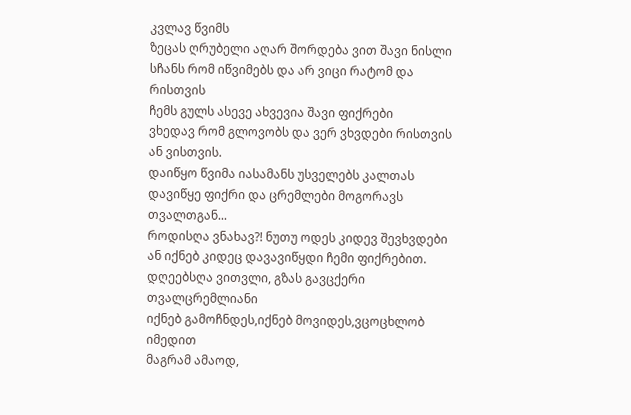კვლავ წვიმს
ზეცას ღრუბელი აღარ შორდება ვით შავი ნისლი
სჩანს რომ იწვიმებს და არ ვიცი რატომ და რისთვის
ჩემს გულს ასევე ახვევია შავი ფიქრები
ვხედავ რომ გლოვობს და ვერ ვხვდები რისთვის ან ვისთვის.
დაიწყო წვიმა იასამანს უსველებს კალთას
დავიწყე ფიქრი და ცრემლები მოგორავს თვალთგან...
როდისღა ვნახავ?! ნუთუ ოდეს კიდევ შევხვდები
ან იქნებ კიდეც დავავიწყდი ჩემი ფიქრებით.
დღეებსღა ვითვლი, გზას გავცქერი თვალცრემლიანი
იქნებ გამოჩნდეს,იქნებ მოვიდეს,ვცოცხლობ იმედით
მაგრამ ამაოდ,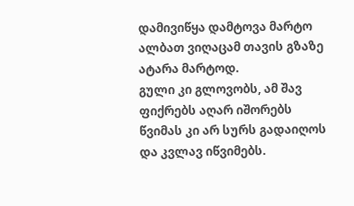დამივიწყა დამტოვა მარტო
ალბათ ვიღაცამ თავის გზაზე ატარა მარტოდ.
გული კი გლოვობს, ამ შავ ფიქრებს აღარ იშორებს
წვიმას კი არ სურს გადაიღოს და კვლავ იწვიმებს.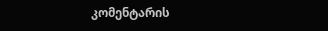კომენტარის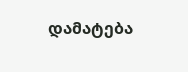დამატება